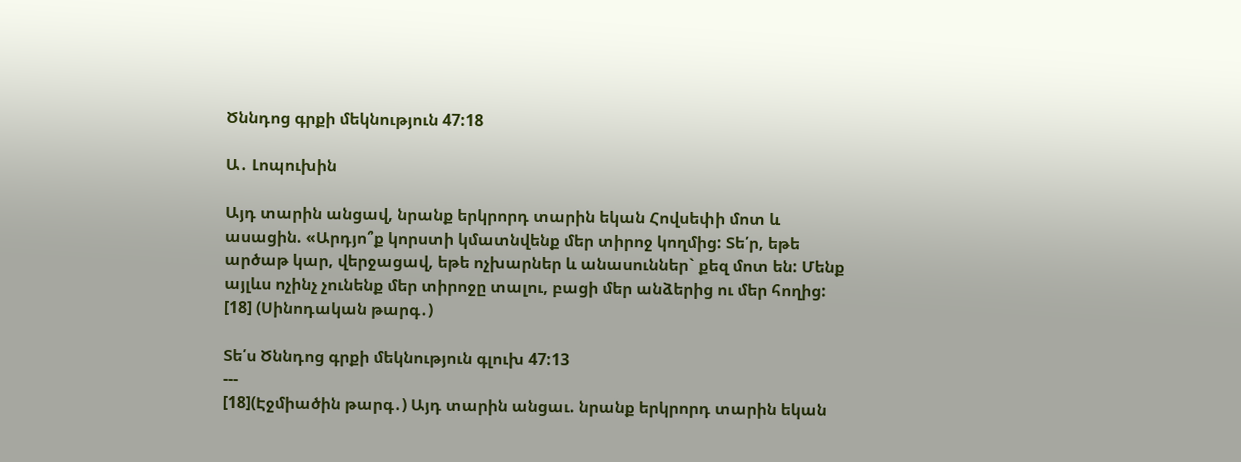Ծննդոց գրքի մեկնություն 47:18

Ա․ Լոպուխին

Այդ տարին անցավ, նրանք երկրորդ տարին եկան Հովսեփի մոտ և ասացին. «Արդյո՞ք կորստի կմատնվենք մեր տիրոջ կողմից: Տե՛ր, եթե արծաթ կար, վերջացավ, եթե ոչխարներ և անասուններ` քեզ մոտ են: Մենք այլևս ոչինչ չունենք մեր տիրոջը տալու, բացի մեր անձերից ու մեր հողից: [18] (Սինոդական թարգ․)

Տե՛ս Ծննդոց գրքի մեկնություն գլուխ 47:13
---
[18](Էջմիածին թարգ․) Այդ տարին անցաւ. նրանք երկրորդ տարին եկան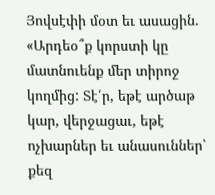Յովսէփի մօտ եւ ասացին. «Արդեօ՞ք կորստի կը մատնուենք մեր տիրոջ կողմից: Տէ՛ր, եթէ արծաթ կար, վերջացաւ, եթէ ոչխարներ եւ անասուններ՝ քեզ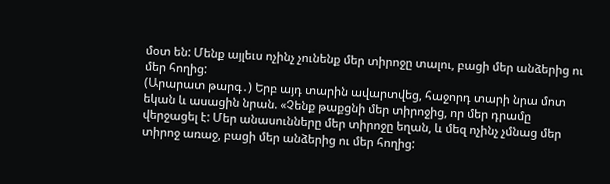մօտ են: Մենք այլեւս ոչինչ չունենք մեր տիրոջը տալու, բացի մեր անձերից ու մեր հողից:
(Արարատ թարգ․) Երբ այդ տարին ավարտվեց, հաջորդ տարի նրա մոտ եկան և ասացին նրան. «Չենք թաքցնի մեր տիրոջից, որ մեր դրամը վերջացել է: Մեր անասունները մեր տիրոջը եղան, և մեզ ոչինչ չմնաց մեր տիրոջ առաջ, բացի մեր անձերից ու մեր հողից: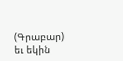(Գրաբար) եւ եկին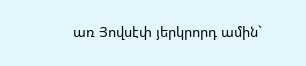առ Յովսէփ յերկրորդ ամին`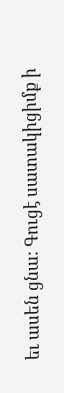եւ ասեն ցնա: Գուցէ սատակիցիմք ի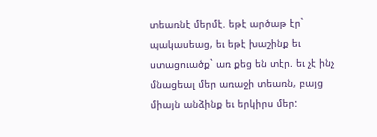տեառնէ մերմէ. եթէ արծաթ էր` պակասեաց, եւ եթէ խաշինք եւ ստացուածք` առ քեց են տէր. եւ չէ ինչ մնացեալ մեր առաջի տեառն, բայց միայն անձինք եւ երկիրս մեր: